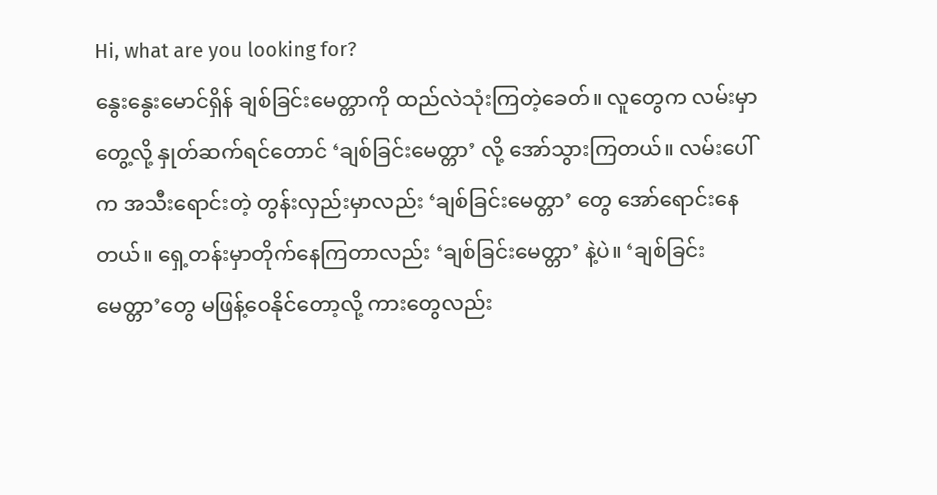Hi, what are you looking for?
နွေးနွေးမောင်ရှိန် ချစ်ခြင်းမေတ္တာကို ထည်လဲသုံးကြတဲ့ခေတ်။ လူတွေက လမ်းမှာတွေ့လို့ နှုတ်ဆက်ရင်တောင် ‘ချစ်ခြင်းမေတ္တာ’ လို့ အော်သွားကြတယ်။ လမ်းပေါ်က အသီးရောင်းတဲ့ တွန်းလှည်းမှာလည်း ‘ချစ်ခြင်းမေတ္တာ’ တွေ အော်ရောင်းနေတယ်။ ရှေ့တန်းမှာတိုက်နေကြတာလည်း ‘ချစ်ခြင်းမေတ္တာ’ နဲ့ပဲ။ ‘ချစ်ခြင်းမေတ္တာ’တွေ မဖြန့်ဝေနိုင်တော့လို့ ကားတွေလည်း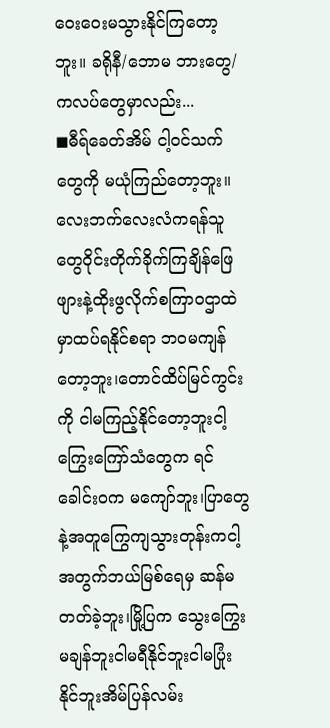ဝေးဝေးမသွားနိုင်ကြတော့ဘူး။ ခရိုနီ/ဘောမ ဘားတွေ/ကလပ်တွေမှာလည်း...
◼ဓီရ်ခေတ်အိမ် ငါ့ဝင်သက်တွေကို မယုံကြည်တော့ဘူး။လေးဘက်လေးလံကရန်သူတွေဝိုင်းတိုက်ခိုက်ကြချိန်ဖြေဖျားနဲ့ထိုးဖွလိုက်စကြာဝဌာထဲမှာထပ်ရနိုင်စရာ ဘဝမကျန်တော့ဘူး၊တောင်ထိပ်မြင်ကွင်းကို ငါမကြည့်နိုင်တော့ဘူးငါ့ကြွေးကြော်သံတွေက ရင်ခေါင်းဝက မကျော်ဘူး၊ပြာတွေနဲ့အတူကြွေကျသွားတုန်းကငါ့အတွက်ဘယ်မြစ်ရေမှ ဆန်မတတ်ခဲ့ဘူး၊မြို့ပြက သွေးကြွေးမချန်ဘူးငါမရီနိုင်ဘူးငါမပြုံးနိုင်ဘူးအိမ်ပြန်လမ်း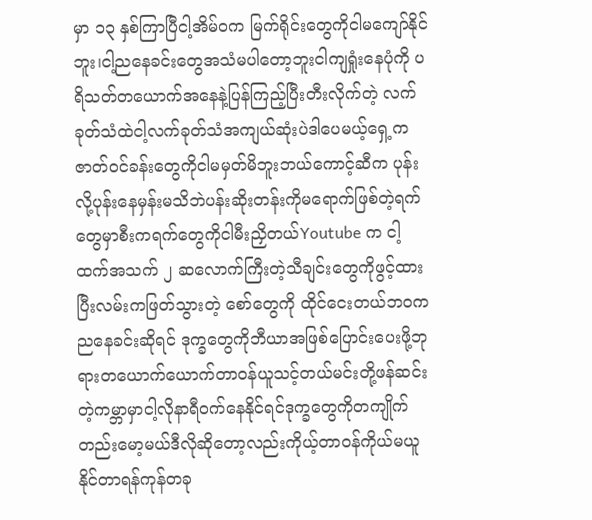မှာ ၁၃ နှစ်ကြာပြီငါ့အိမ်ဝက မြက်ရိုင်းတွေကိုငါမကျော်နိုင်ဘူး၊ငါ့ညနေခင်းတွေအသံမပါတော့ဘူးငါကျရှုံးနေပုံကို ပရိသတ်တယောက်အနေနဲ့ပြန်ကြည့်ပြီးတီးလိုက်တဲ့ လက်ခုတ်သံထဲငါ့လက်ခုတ်သံအကျယ်ဆုံးပဲဒါပေမယ့်ရှေ့ကဇာတ်ဝင်ခန်းတွေကိုငါမမှတ်မိဘူးဘယ်ကောင့်ဆီက ပုန်းလို့ပုန်းနေမှန်းမသိဘဲပန်းဆိုးတန်းကိုမရောက်ဖြစ်တဲ့ရက်တွေမှာစီးကရက်တွေကိုငါမီးညှိတယ်Youtube က ငါ့ထက်အသက် ၂ ဆလောက်ကြီးတဲ့သီချင်းတွေကိုဖွင့်ထားပြီးလမ်းကဖြတ်သွားတဲ့ စော်တွေကို ထိုင်ငေးတယ်ဘဝက ညနေခင်းဆိုရင် ဒုက္ခတွေကိုဘီယာအဖြစ်ပြောင်းပေးဖို့ဘုရားတယောက်ယောက်တာဝန်ယူသင့်တယ်မင်းတို့ဖန်ဆင်းတဲ့ကမ္ဘာမှာငါ့လိုနာရီဝက်နေနိုင်ရင်ဒုက္ခတွေကိုတကျိုက်တည်းမော့မယ်ဒီလိုဆိုတော့လည်းကိုယ့်တာဝန်ကိုယ်မယူနိုင်တာရန်ကုန်တခု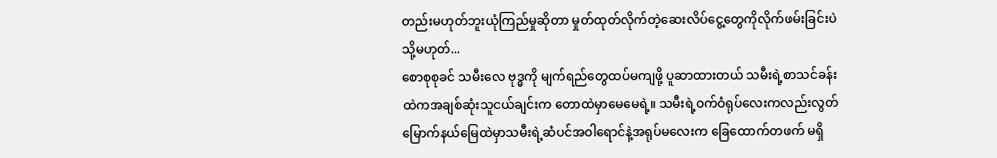တည်းမဟုတ်ဘူးယုံကြည်မှုဆိုတာ မှုတ်ထုတ်လိုက်တဲ့ဆေးလိပ်ငွေ့တွေကိုလိုက်ဖမ်းခြင်းပဲသို့မဟုတ်...
စောစုစုခင် သမီးလေ ဗုဒ္ဓကို မျက်ရည်တွေထပ်မကျဖို့ ပူဆာထားတယ် သမီးရဲ့စာသင်ခန်းထဲကအချစ်ဆုံးသူငယ်ချင်းက တောထဲမှာမေမေရဲ့။ သမီးရဲ့ဝက်ဝံရုပ်လေးကလည်းလွတ်မြောက်နယ်မြေထဲမှာသမီးရဲ့ဆံပင်အဝါရောင်နဲ့အရုပ်မလေးက ခြေထောက်တဖက် မရှိ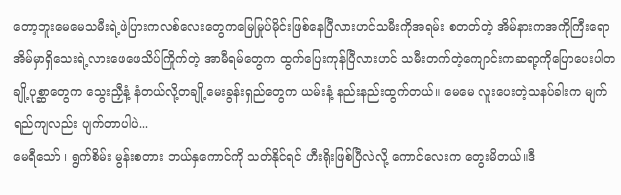တော့ဘူးမေမေသမီးရဲ့ဖဲပြားကလစ်လေးတွေကမြေမြုပ်မိုင်းဖြစ်နေပြီလားဟင်သမီးကိုအရမ်း စတတ်တဲ့ အိမ်နားကအကိုကြီးရော အိမ်မှာရှိသေးရဲ့လားဖေဖေသိပ်ကြိုက်တဲ့ အာမီရမ်တွေက ထွက်ပြေးကုန်ပြီလားဟင် သမီးတက်တဲ့ကျောင်းကဆရာ့ကိုပြောပေးပါတချို့ပုစ္ဆာတွေက သွေးညှီနံ့ နံတယ်လို့တချို့မေးခွန်းရှည်တွေက ယမ်းနံ့ နည်းနည်းထွက်တယ်။ မေမေ လူးပေးတဲ့သနပ်ခါးက မျက်ရည်ကျလည်း ပျက်တာပါပဲ...
မေရီသော် ၊ ရွက်စိမ်း မွန်းစတား ဘယ်နှကောင်ကို သတ်နိုင်ရင် ဟီးရိုးဖြစ်ပြီလဲလို့ ကောင်လေးက တွေးမိတယ်။ဒီ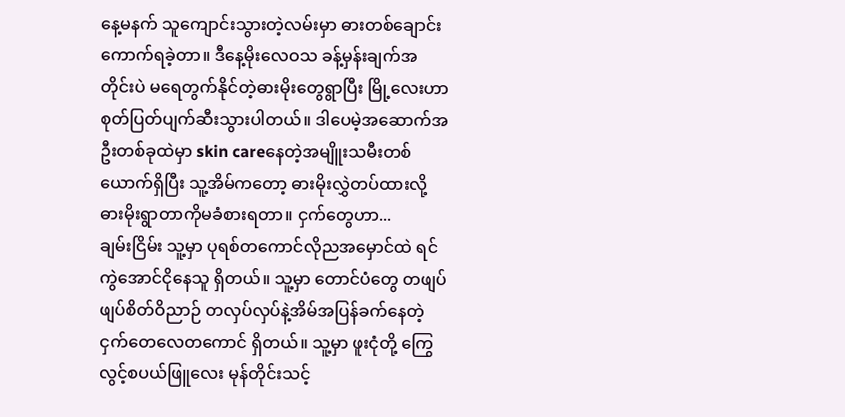နေ့မနက် သူကျောင်းသွားတဲ့လမ်းမှာ ဓားတစ်ချောင်း ကောက်ရခဲ့တာ။ ဒီနေ့မိုးလေဝသ ခန့်မှန်းချက်အတိုင်းပဲ မရေတွက်နိုင်တဲ့ဓားမိုးတွေရွာပြီး မြို့လေးဟာ စုတ်ပြတ်ပျက်ဆီးသွားပါတယ်။ ဒါပေမဲ့အဆောက်အဦးတစ်ခုထဲမှာ skin careနေတဲ့အမျိူးသမီးတစ်ယောက်ရှိပြီး သူ့အိမ်ကတော့ ဓားမိုးလွှဲတပ်ထားလို့ ဓားမိုးရွာတာကိုမခံစားရတာ။ ငှက်တွေဟာ...
ချမ်းငြိမ်း သူ့မှာ ပုရစ်တကောင်လိုညအမှောင်ထဲ ရင်ကွဲအောင်ငိုနေသူ ရှိတယ်။ သူ့မှာ တောင်ပံတွေ တဖျပ်ဖျပ်စိတ်ဝိညာဉ် တလှပ်လှပ်နဲ့အိမ်အပြန်ခက်နေတဲ့ငှက်တေလေတကောင် ရှိတယ်။ သူ့မှာ ဖူးငုံတို့ ကြွေလွင့်စပယ်ဖြူလေး မုန်တိုင်းသင့်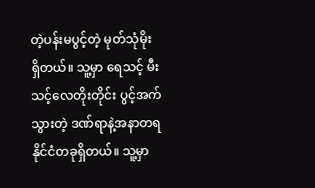တဲ့ပန်းမပွင့်တဲ့ မုတ်သုံမိုး ရှိတယ်။ သူ့မှာ ရေသင့် မီးသင့်လေတိုးတိုင်း ပွင့်အက်သွားတဲ့ ဒဏ်ရာနဲ့အနာတရ နိုင်ငံတခုရှိတယ်။ သူ့မှာ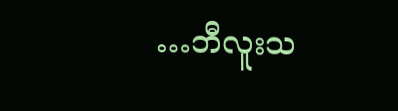…ဘီလူးသ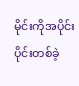မိုင်းကိုအပိုင်းပိုင်းတစ်ခဲ့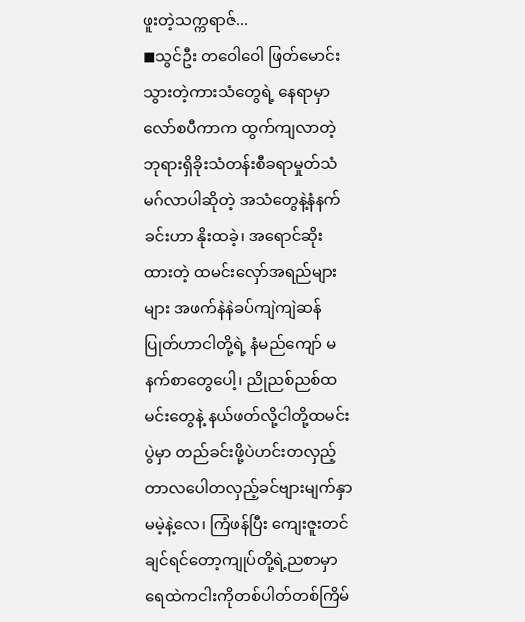ဖူးတဲ့သက္ကရာဇ်...
◼သွင်ဦး တဝေါဝေါ ဖြတ်မောင်းသွားတဲ့ကားသံတွေရဲ့ နေရာမှာလော်စပီကာက ထွက်ကျလာတဲ့ ဘုရားရှိခိုးသံတန်းစီခရာမှုတ်သံမဂ်လာပါဆိုတဲ့ အသံတွေနဲ့နံနက်ခင်းဟာ နိုးထခဲ့၊ အရောင်ဆိုးထားတဲ့ ထမင်းလှော်အရည်များများ အဖက်နဲနဲခပ်ကျဲကျဲဆန်ပြုတ်ဟာငါတို့ရဲ့ နံမည်ကျော် မနက်စာတွေပေါ့၊ ညိုညစ်ညစ်ထမင်းတွေနဲ့ နယ်ဖတ်လို့ငါတို့ထမင်းပွဲမှာ တည်ခင်းဖို့ပဲဟင်းတလှည့် တာလပေါတလှည့်ခင်ဗျားမျက်နှာ မမဲ့နဲ့လေ၊ ကြံဖန်ပြီး ကျေးဇူးတင်ချင်ရင်တော့ကျုပ်တို့ရဲ့ညစာမှာရေထဲကငါးကိုတစ်ပါတ်တစ်ကြိမ်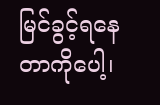မြင်ခွင့်ရနေတာကိုပေါ့၊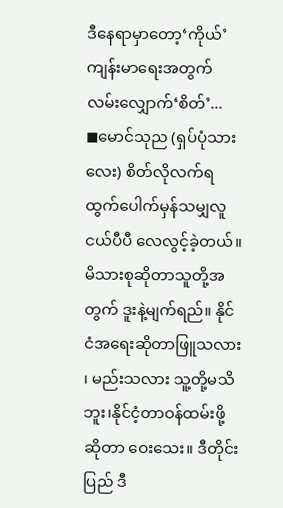ဒီနေရာမှာတော့‘ကိုယ်’ ကျန်းမာရေးအတွက် လမ်းလျှောက်‘စိတ်’...
◼မောင်သုည (ရှပ်ပုံသားလေး) စိတ်လိုလက်ရ ထွက်ပေါက်မှန်သမျှလူငယ်ပီပီ လေလွင့်ခဲ့တယ်။ မိသားစုဆိုတာသူတို့အတွက် ဒူးနဲ့မျက်ရည်။ နိုင်ငံအရေးဆိုတာဖြူသလား ၊ မည်းသလား သူ့တို့မသိဘူး၊နိုင်ငံ့တာဝန်ထမ်းဖို့ဆိုတာ ဝေးသေး။ ဒီတိုင်းပြည် ဒီ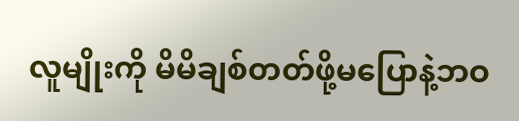လူမျိုးကို မိမိချစ်တတ်ဖို့မပြောနဲ့ဘဝ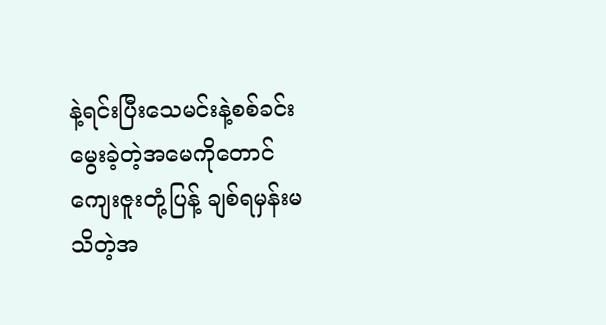နဲ့ရင်းပြီးသေမင်းနဲ့စစ်ခင်းမွေးခဲ့တဲ့အမေကိုတောင်ကျေးဇူးတုံ့ပြန့် ချစ်ရမှန်းမသိတဲ့အ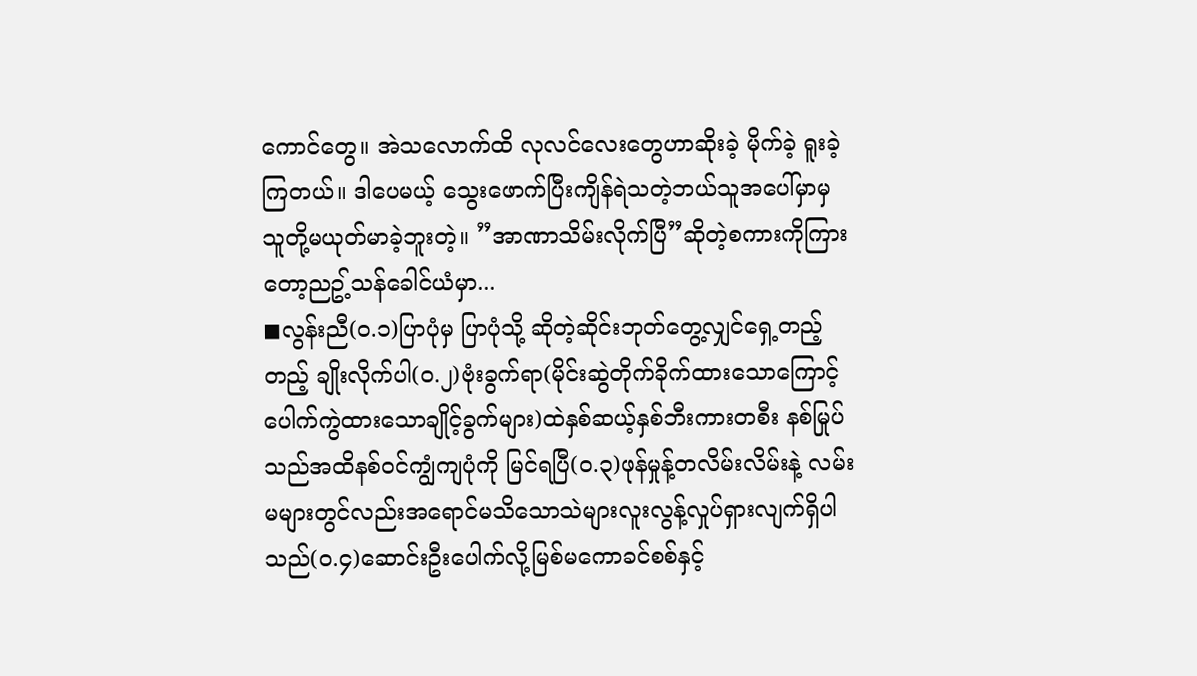ကောင်တွေ။ အဲသလောက်ထိ လုလင်လေးတွေဟာဆိုးခဲ့ မိုက်ခဲ့ ရူးခဲ့ကြတယ်။ ဒါပေမယ့် သွေးဖောက်ပြီးကျိန်ရဲသတဲ့ဘယ်သူအပေါ်မှာမှ သူတို့မယုတ်မာခဲ့ဘူးတဲ့။ ”အာဏာသိမ်းလိုက်ပြီ”ဆိုတဲ့စကားကိုကြားတော့ညဥ့်သန်ခေါင်ယံမှာ...
◼လွန်းညီ(၀.၁)ပြာပုံမှ ပြာပုံသို့ ဆိုတဲ့ဆိုင်းဘုတ်တွေ့လျှင်ရှေ့တည့်တည့် ချိုးလိုက်ပါ(၀.၂)ဗုံးခွက်ရာ(မိုင်းဆွဲတိုက်ခိုက်ထားသောကြောင့်ပေါက်ကွဲထားသောချိုင့်ခွက်များ)ထဲနှစ်ဆယ့်နှစ်ဘီးကားတစီး နစ်မြုပ်သည်အထိနစ်ဝင်ကျွံကျပုံကို မြင်ရပြီ(၀.၃)ဖုန်မှုန့်တလိမ်းလိမ်းနဲ့ လမ်းမများတွင်လည်းအရောင်မသိသောသဲများလူးလွန့်လှုပ်ရှားလျက်ရှိပါသည်(၀.၄)ဆောင်းဦးပေါက်လို့မြစ်မကောခင်စစ်နှင့်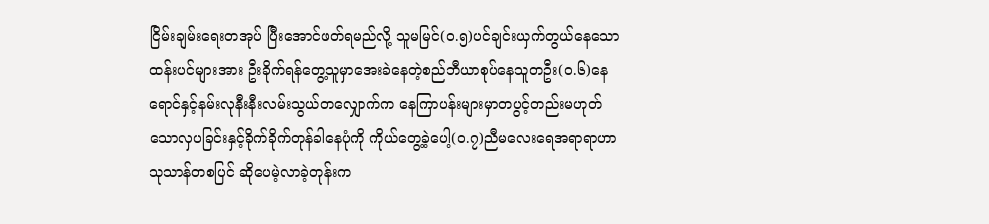ငြိမ်းချမ်းရေးတအုပ် ပြီးအောင်ဖတ်ရမည်လို့ သူမမြင်(၀.၅)ပင်ချင်းယှက်တွယ်နေသောထန်းပင်များအား ဦးခိုက်ရန်တွေ့သူမှာအေးခဲနေတဲ့စည်ဘီယာစုပ်နေသူတဦး(၀.၆)နေရောင်နှင့်နမ်းလုနီးနီးလမ်းသွယ်တလျှောက်က နေကြာပန်းများမှာတပွင့်တည်းမဟုတ်သောလှပခြင်းနှင့်ခိုက်ခိုက်တုန်ခါနေပုံကို ကိုယ်တွေ့ခဲ့ပေါ့(၀.၇)ညီမလေးရေအရာရာဟာ သုသာန်တစပြင် ဆိုပေမဲ့လာခဲ့တုန်းက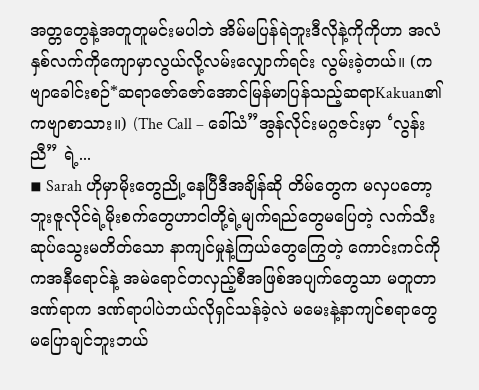အတ္တတွေနဲ့အတူတူမင်းမပါဘဲ အိမ်မပြန်ရဲဘူးဒီလိုနဲ့ကိုကိုဟာ အလံနှစ်လက်ကိုကျောမှာလွယ်လို့လမ်းလျှောက်ရင်း လွမ်းခဲ့တယ်။ (ကဗျာခေါင်းစဉ်*ဆရာဇော်ဇော်အောင်မြန်မာပြန်သည့်ဆရာKakuan၏ကဗျာစာသား။) (The Call – ခေါ်သံ”အွန်လိုင်းမဂ္ဂဇင်းမှာ ‘လွန်းညီ” ရဲ့...
◾ Sarah ဟိုမှာမိုးတွေညို့နေပြီဒီအချိန်ဆို တိမ်တွေက မလှပတော့ဘူးဇူလိုင်ရဲ့မိုးစက်တွေဟာငါတို့ရဲ့မျက်ရည်တွေမပြေတဲ့ လက်သီးဆုပ်သွေးမတိတ်သော နာကျင်မှုနဲ့ကြယ်တွေကြွေတဲ့ ကောင်းကင်ကိုကအနီရောင်နဲ့ အမဲရောင်တလှည့်စီအဖြစ်အပျက်တွေသာ မတူတာဒဏ်ရာက ဒဏ်ရာပါပဲဘယ်လိုရှင်သန်ခဲ့လဲ မမေးနဲ့နာကျင်စရာတွေ မပြောချင်ဘူးဘယ်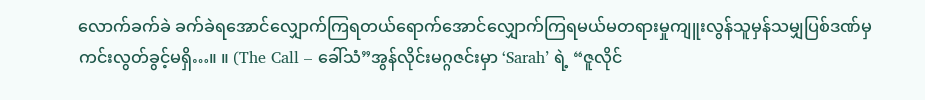လောက်ခက်ခဲ ခက်ခဲရအောင်လျှောက်ကြရတယ်ရောက်အောင်လျှောက်ကြရမယ်မတရားမှုကျူးလွန်သူမှန်သမျှပြစ်ဒဏ်မှ ကင်းလွတ်ခွင့်မရှိ…။ ။ (The Call – ခေါ်သံ”အွန်လိုင်းမဂ္ဂဇင်းမှာ ‘Sarah’ ရဲ့ “ဇူလိုင်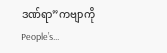ဒဏ်ရာ”ကဗျာကို People’s...